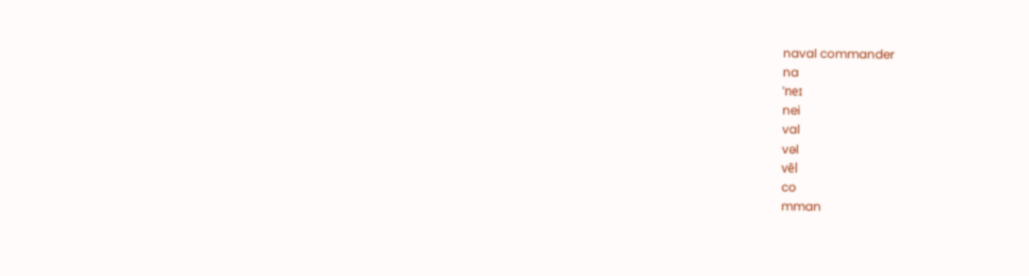naval commander
na
ˈneɪ
nei
val
vəl
vēl
co
mman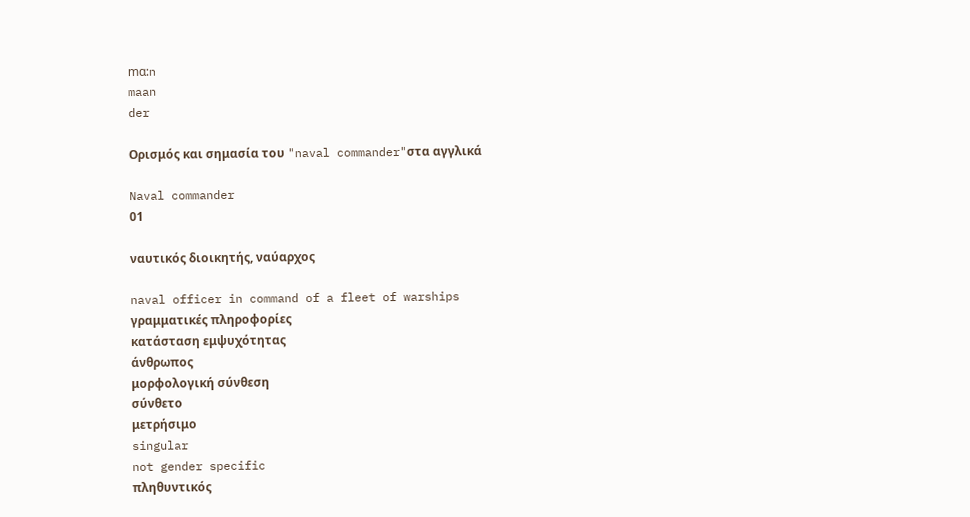mɑ:n
maan
der

Ορισμός και σημασία του "naval commander"στα αγγλικά

Naval commander
01

ναυτικός διοικητής, ναύαρχος

naval officer in command of a fleet of warships
γραμματικές πληροφορίες
κατάσταση εμψυχότητας
άνθρωπος
μορφολογική σύνθεση
σύνθετο
μετρήσιμο
singular
not gender specific
πληθυντικός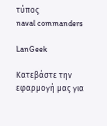τύπος
naval commanders

LanGeek

Κατεβάστε την εφαρμογή μας για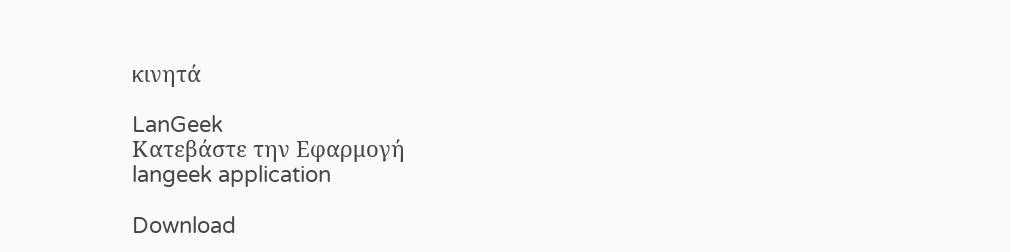κινητά

LanGeek
Κατεβάστε την Εφαρμογή
langeek application

Download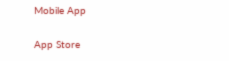Mobile App

App Store